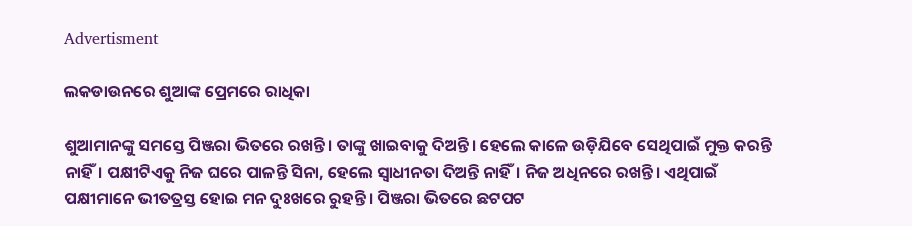Advertisment

ଲକଡାଉନରେ ଶୁଆଙ୍କ ପ୍ରେମରେ ରାଧିକା

ଶୁଆମାନଙ୍କୁ ସମସ୍ତେ ପିଞ୍ଜରା ଭିତରେ ରଖନ୍ତି। ତାଙ୍କୁ ଖାଇବାକୁ ଦିଅନ୍ତି। ହେଲେ କାଳେ ଉଡ଼ିଯିବେ ସେଥିପାଇଁ ମୁକ୍ତ କରନ୍ତି ନାହିଁ। ପକ୍ଷୀଟିଏକୁ ନିଜ ଘରେ ପାଳନ୍ତି ସିନା, ହେଲେ ସ୍ୱାଧୀନତା ଦିଅନ୍ତି ନାହିଁ। ନିଜ ଅଧିନରେ ରଖନ୍ତି। ଏଥିପାଇଁ ପକ୍ଷୀମାନେ ଭୀତତ୍ରସ୍ତ ହୋଇ ମନ ଦୁଃଖରେ ରୁହନ୍ତି। ପିଞ୍ଜରା ଭିତରେ ଛଟପଟ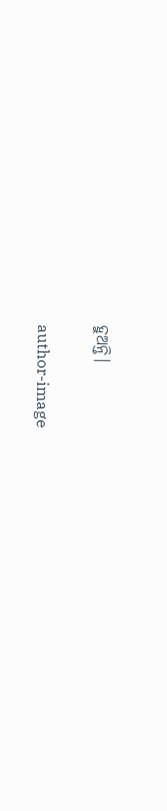ହୁଅନ୍ତି।

author-image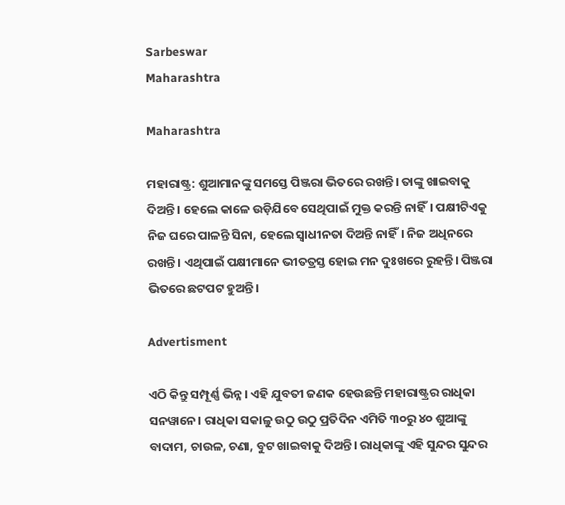Sarbeswar
Maharashtra

Maharashtra

ମହାରାଷ୍ଟ୍ର: ଶୁଆମାନଙ୍କୁ ସମସ୍ତେ ପିଞ୍ଜରା ଭିତରେ ରଖନ୍ତି। ତାଙ୍କୁ ଖାଇବାକୁ ଦିଅନ୍ତି। ହେଲେ କାଳେ ଉଡ଼ିଯିବେ ସେଥିପାଇଁ ମୁକ୍ତ କରନ୍ତି ନାହିଁ। ପକ୍ଷୀଟିଏକୁ ନିଜ ଘରେ ପାଳନ୍ତି ସିନା, ହେଲେ ସ୍ୱାଧୀନତା ଦିଅନ୍ତି ନାହିଁ। ନିଜ ଅଧିନରେ ରଖନ୍ତି। ଏଥିପାଇଁ ପକ୍ଷୀମାନେ ଭୀତତ୍ରସ୍ତ ହୋଇ ମନ ଦୁଃଖରେ ରୁହନ୍ତି। ପିଞ୍ଜରା ଭିତରେ ଛଟପଟ ହୁଅନ୍ତି।

Advertisment

ଏଠି କିନ୍ତୁ ସମ୍ପୂର୍ଣ୍ଣ ଭିନ୍ନ। ଏହି ଯୁବତୀ ଜଣକ ହେଉଛନ୍ତି ମହାରାଷ୍ଟ୍ରର ରାଧିକା ସନୱାନେ। ରାଧିକା ସକାଳୁ ଉଠୁ ଉଠୁ ପ୍ରତିଦିନ ଏମିତି ୩୦ରୁ ୪୦ ଶୁଆଙ୍କୁ ବାଦାମ, ଚାଉଳ, ଚଣା, ବୁଟ ଖାଇବାକୁ ଦିଅନ୍ତି। ରାଧିକାଙ୍କୁ ଏହି ସୁନ୍ଦର ସୁନ୍ଦର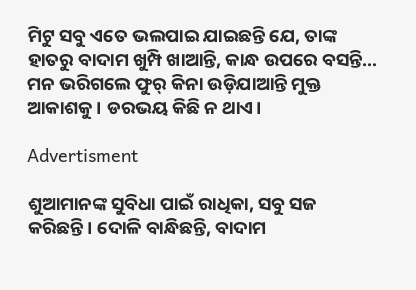ମିଟୁ ସବୁ ଏତେ ଭଲପାଇ ଯାଇଛନ୍ତି ଯେ, ତାଙ୍କ ହାତରୁ ବାଦାମ ଖୁମ୍ପି ଖାଆନ୍ତି, କାନ୍ଧ ଉପରେ ବସନ୍ତି… ମନ ଭରିଗଲେ ଫୁର୍ କିନା ଉଡ଼ିଯାଆନ୍ତି ମୁକ୍ତ ଆକାଶକୁ। ଡରଭୟ କିଛି ନ ଥାଏ।

Advertisment

ଶୁଆମାନଙ୍କ ସୁବିଧା ପାଇଁ ରାଧିକା, ସବୁ ସଜ କରିଛନ୍ତି। ଦୋଳି ବାନ୍ଧିଛନ୍ତି, ବାଦାମ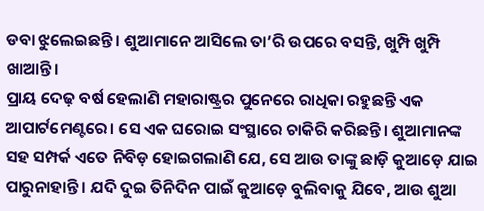ଡବା ଝୁଲେଇଛନ୍ତି। ଶୁଆମାନେ ଆସିଲେ ତା’ରି ଉପରେ ବସନ୍ତି, ଖୁମ୍ପି ଖୁମ୍ପି ଖାଆନ୍ତି।
ପ୍ରାୟ ଦେଢ଼ ବର୍ଷ ହେଲାଣି ମହାରାଷ୍ଟ୍ରର ପୁନେରେ ରାଧିକା ରହୁଛନ୍ତି ଏକ ଆପାର୍ଟମେଣ୍ଟରେ। ସେ ଏକ ଘରୋଇ ସଂସ୍ଥାରେ ଚାକିରି କରିଛନ୍ତି। ଶୁଆମାନଙ୍କ ସହ ସମ୍ପର୍କ ଏତେ ନିବିଡ଼ ହୋଇଗଲାଣି ଯେ, ସେ ଆଉ ତାଙ୍କୁ ଛାଡ଼ି କୁଆଡ଼େ ଯାଇ ପାରୁନାହାନ୍ତି। ଯଦି ଦୁଇ ତିନିଦିନ ପାଇଁ କୁଆଡ଼େ ବୁଲିବାକୁ ଯିବେ, ଆଉ ଶୁଆ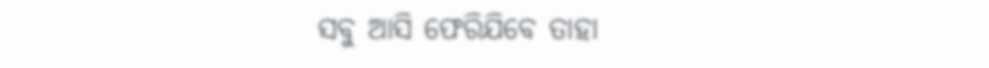ସବୁ ଆସି ଫେରିଯିବେ ତାହା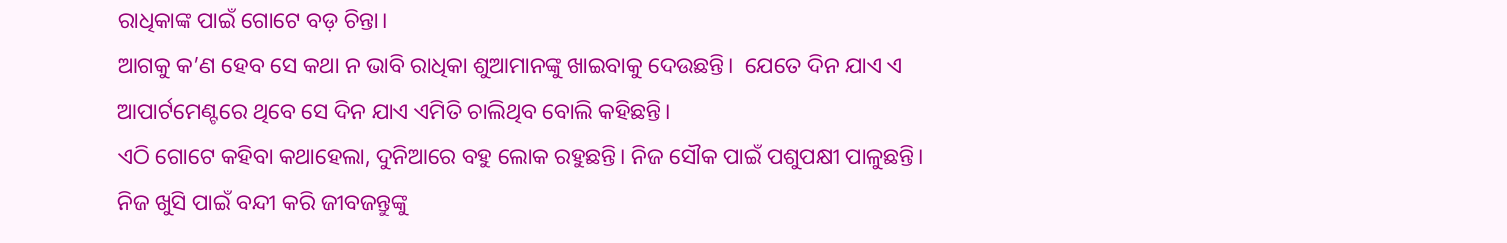ରାଧିକାଙ୍କ ପାଇଁ ଗୋଟେ ବଡ଼ ଚିନ୍ତା।
ଆଗକୁ କ’ଣ ହେବ ସେ କଥା ନ ଭାବି ରାଧିକା ଶୁଆମାନଙ୍କୁ ଖାଇବାକୁ ଦେଉଛନ୍ତି।  ଯେତେ ଦିନ ଯାଏ ଏ ଆପାର୍ଟମେଣ୍ଟରେ ଥିବେ ସେ ଦିନ ଯାଏ ଏମିତି ଚାଲିଥିବ ବୋଲି କହିଛନ୍ତି।
ଏଠି ଗୋଟେ କହିବା କଥାହେଲା, ଦୁନିଆରେ ବହୁ ଲୋକ ରହୁଛନ୍ତି। ନିଜ ସୌକ ପାଇଁ ପଶୁପକ୍ଷୀ ପାଳୁଛନ୍ତି। ନିଜ ଖୁସି ପାଇଁ ବନ୍ଦୀ କରି ଜୀବଜନ୍ତୁଙ୍କୁ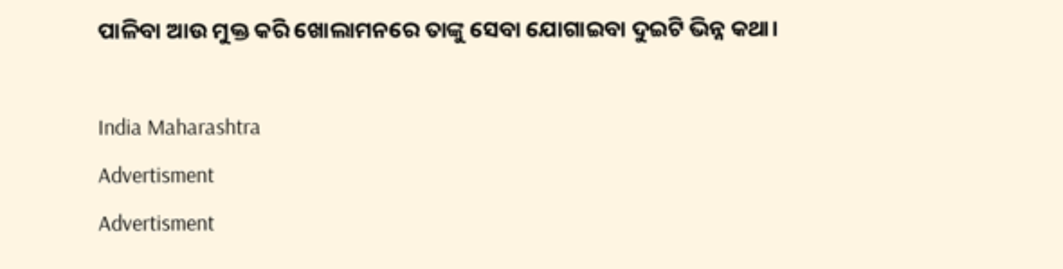ପାଳିବା ଆଉ ମୁକ୍ତ କରି ଖୋଲାମନରେ ତାଙ୍କୁ ସେବା ଯୋଗାଇବା ଦୁଇଟି ଭିନ୍ନ କଥା।

India Maharashtra
Advertisment
Advertisment